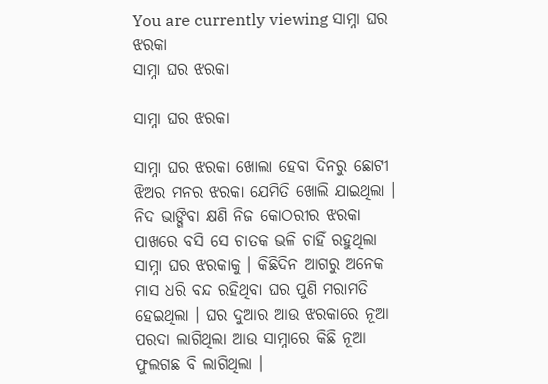You are currently viewing ସାମ୍ନା ଘର ଝରକା
ସାମ୍ନା ଘର ଝରକା

ସାମ୍ନା ଘର ଝରକା

ସାମ୍ନା ଘର ଝରକା ଖୋଲା ହେବା ଦିନରୁ ଛୋଟୀ ଝିଅର ମନର ଝରକା ଯେମିତି ଖୋଲି ଯାଇଥିଲା । ନିଦ ଭାଙ୍ଗିବା କ୍ଷଣି ନିଜ କୋଠରୀର ଝରକା ପାଖରେ ବସି ସେ ଚାତକ ଭଳି ଚାହିଁ ରହୁଥିଲା ସାମ୍ନା ଘର ଝରକାକୁ । କିଛିଦିନ ଆଗରୁ ଅନେକ ମାସ ଧରି ବନ୍ଦ ରହିଥିବା ଘର ପୁଣି ମରାମତି ହେଇଥିଲା । ଘର ଦୁଆର ଆଉ ଝରକାରେ ନୂଆ ପରଦା ଲାଗିଥିଲା ଆଉ ସାମ୍ନାରେ କିଛି ନୂଆ ଫୁଲଗଛ ବି ଲାଗିଥିଲା ।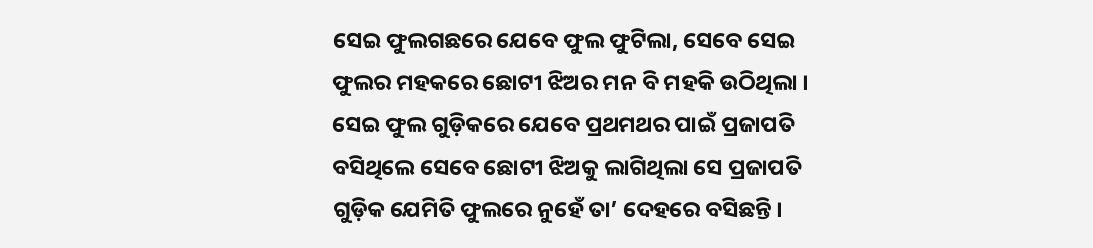ସେଇ ଫୁଲଗଛରେ ଯେବେ ଫୁଲ ଫୁଟିଲା, ସେବେ ସେଇ ଫୁଲର ମହକରେ ଛୋଟୀ ଝିଅର ମନ ବି ମହକି ଉଠିଥିଲା । ସେଇ ଫୁଲ ଗୁଡ଼ିକରେ ଯେବେ ପ୍ରଥମଥର ପାଇଁ ପ୍ରଜାପତି ବସିଥିଲେ ସେବେ ଛୋଟୀ ଝିଅକୁ ଲାଗିଥିଲା ସେ ପ୍ରଜାପତି ଗୁଡ଼ିକ ଯେମିତି ଫୁଲରେ ନୁହେଁ ତା’ ଦେହରେ ବସିଛନ୍ତି ।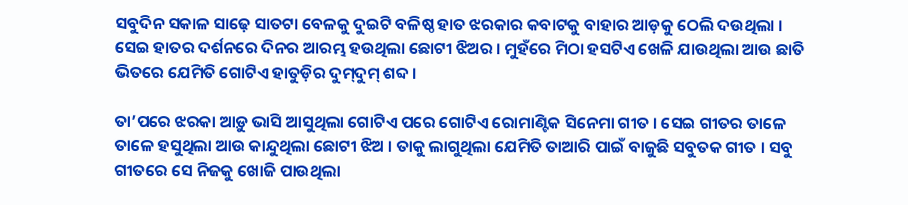ସବୁଦିନ ସକାଳ ସାଢ଼େ ସାତଟା ବେଳକୁ ଦୁଇଟି ବଳିଷ୍ଠ ହାତ ଝରକାର କବାଟକୁ ବାହାର ଆଡ଼କୁ ଠେଲି ଦଉଥିଲା । ସେଇ ହାତର ଦର୍ଶନରେ ଦିନର ଆରମ୍ଭ ହଉଥିଲା ଛୋଟୀ ଝିଅର । ମୁହଁରେ ମିଠା ହସଟିଏ ଖେଳି ଯାଉଥିଲା ଆଉ ଛାତି ଭିତରେ ଯେମିତି ଗୋଟିଏ ହାତୁଡ଼ିର ଦୁମ୍‌ଦୁମ୍ ଶବ୍ଦ ।

ତା’ପରେ ଝରକା ଆଡ଼ୁ ଭାସି ଆସୁଥିଲା ଗୋଟିଏ ପରେ ଗୋଟିଏ ରୋମାଣ୍ଟିକ ସିନେମା ଗୀତ । ସେଇ ଗୀତର ତାଳେ ତାଳେ ହସୁଥିଲା ଆଉ କାନ୍ଦୁଥିଲା ଛୋଟୀ ଝିଅ । ତାକୁ ଲାଗୁଥିଲା ଯେମିତି ତାଆରି ପାଇଁ ବାଜୁଛି ସବୁତକ ଗୀତ । ସବୁ ଗୀତରେ ସେ ନିଜକୁ ଖୋଜି ପାଉଥିଲା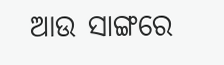ଆଉ ସାଙ୍ଗରେ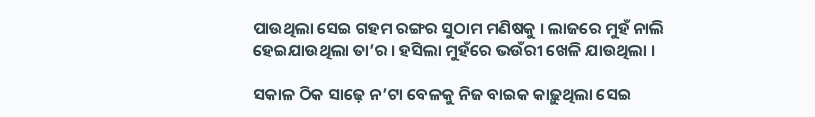ପାଉଥିଲା ସେଇ ଗହମ ରଙ୍ଗର ସୁଠାମ ମଣିଷକୁ । ଲାଜରେ ମୁହଁ ନାଲି ହେଇଯାଉଥିଲା ତା’ର । ହସିଲା ମୁହଁରେ ଭଉଁରୀ ଖେଳି ଯାଉଥିଲା ।

ସକାଳ ଠିକ ସାଢ଼େ ନ’ଟା ବେଳକୁ ନିଜ ବାଇକ କାଢ଼ୁଥିଲା ସେଇ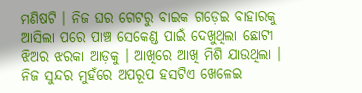ମଣିଷଟି । ନିଜ ଘର ଗେଟରୁ ବାଇକ ଗଡ଼େଇ ବାହାରକୁ ଆସିଲା ପରେ ପାଞ୍ଚ ସେକେଣ୍ଡ ପାଇଁ ଦେଖୁଥିଲା ଛୋଟୀ ଝିଅର ଝରକା ଆଡ଼କୁ । ଆଖିରେ ଆଖି ମିଶି ଯାଉଥିଲା । ନିଜ ସୁନ୍ଦର ମୁହଁରେ ଅପରୂପ ହସଟିଏ ଖେଳେଇ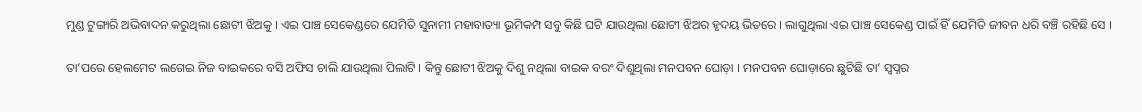ମୁଣ୍ଡ ଟୁଙ୍ଗାରି ଅଭିବାଦନ କରୁଥିଲା ଛୋଟୀ ଝିଅକୁ । ଏଇ ପାଞ୍ଚ ସେକେଣ୍ଡରେ ଯେମିତି ସୁନାମୀ ମହାବାତ୍ୟା ଭୂମିକମ୍ପ ସବୁ କିଛି ଘଟି ଯାଉଥିଲା ଛୋଟୀ ଝିଅର ହୃଦୟ ଭିତରେ । ଲାଗୁଥିଲା ଏଇ ପାଞ୍ଚ ସେକେଣ୍ଡ ପାଇଁ ହିଁ ଯେମିତି ଜୀବନ ଧରି ବଞ୍ଚି ରହିଛି ସେ ।

ତା’ପରେ ହେଲମେଟ ଲଗେଇ ନିଜ ବାଇକରେ ବସି ଅଫିସ ଚାଲି ଯାଉଥିଲା ପିଲାଟି । କିନ୍ତୁ ଛୋଟୀ ଝିଅକୁ ଦିଶୁ ନଥିଲା ବାଇକ ବରଂ ଦିଶୁଥିଲା ମନପବନ ଘୋଡ଼ା । ମନପବନ ଘୋଡ଼ାରେ ଛୁଟିଛି ତା’ ସ୍ୱପ୍ନର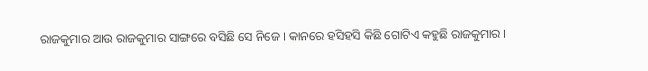ରାଜକୁମାର ଆଉ ରାଜକୁମାର ସାଙ୍ଗରେ ବସିଛି ସେ ନିଜେ । କାନରେ ହସିହସି କିଛି ଗୋଟିଏ କହୁଛି ରାଜକୁମାର ।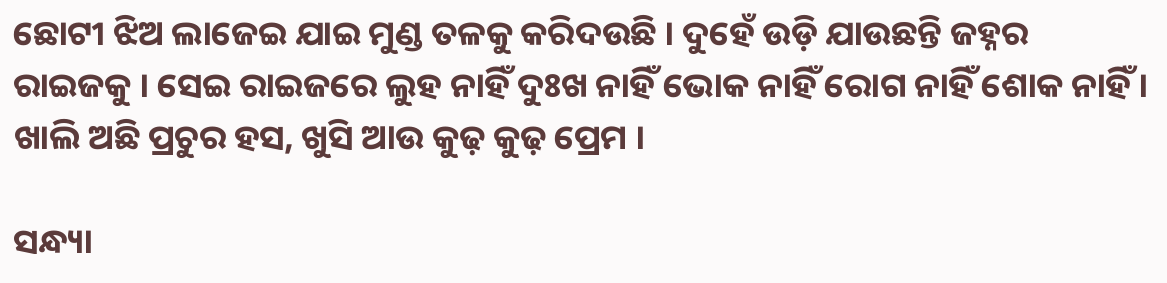ଛୋଟୀ ଝିଅ ଲାଜେଇ ଯାଇ ମୁଣ୍ଡ ତଳକୁ କରିଦଉଛି । ଦୁହେଁ ଉଡ଼ି ଯାଉଛନ୍ତି ଜହ୍ନର ରାଇଜକୁ । ସେଇ ରାଇଜରେ ଲୁହ ନାହିଁ ଦୁଃଖ ନାହିଁ ଭୋକ ନାହିଁ ରୋଗ ନାହିଁ ଶୋକ ନାହିଁ । ଖାଲି ଅଛି ପ୍ରଚୁର ହସ, ଖୁସି ଆଉ କୁଢ଼ କୁଢ଼ ପ୍ରେମ ।

ସନ୍ଧ୍ୟା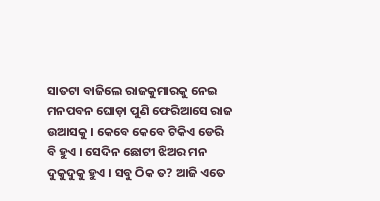ସାତଟା ବାଜିଲେ ରାଜକୁମାରକୁ ନେଇ ମନପବନ ଘୋଡ଼ା ପୁଣି ଫେରିଆସେ ରାଜ ଉଆସକୁ । କେବେ କେବେ ଟିକିଏ ଡେରି ବି ହୁଏ । ସେଦିନ ଛୋଟୀ ଝିଅର ମନ ଦୁକୁଦୁକୁ ହୁଏ । ସବୁ ଠିକ ତ? ଆଜି ଏତେ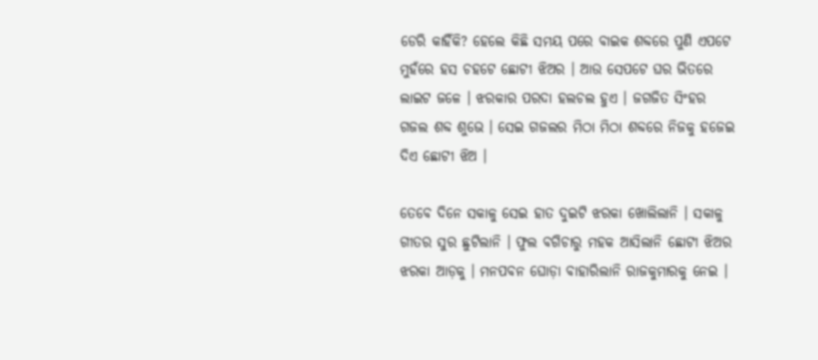ଡେରି କାହିଁକି? ହେଲେ କିଛି ସମୟ ପରେ ବାଇକ ଶବ୍ଦରେ ପୁଣି ଏପଟେ ମୁହଁରେ ହସ ଚହଟେ ଛୋଟୀ ଝିଅର । ଆଉ ସେପଟେ ଘର ଭିତରେ ଲାଇଟ ଜଳେ । ଝରକାର ପରଦା ହଲଚଲ ହୁଏ । ଜଗଜିତ ସିଂହର ଗଜଲ ଶବ୍ଦ ଶୁଭେ । ସେଇ ଗଜଲର ମିଠା ମିଠା ଶବ୍ଦରେ ନିଜକୁ ହଜେଇ ଦିଏ ଛୋଟୀ ଝିଅ ।

ତେବେ ଦିନେ ସକାଳୁ ସେଇ ହାତ ଦୁଇଟି ଝରକା ଖୋଲିଲାନି । ସକାଳୁ ଗୀତର ସୁର ଛୁଟିଲାନି । ଫୁଲ ବଗିଚାରୁ ମହକ ଆସିଲାନି ଛୋଟୀ ଝିଅର ଝରକା ଆଡ଼କୁ । ମନପବନ ଘୋଡ଼ା ବାହାରିଲାନି ରାଜକୁମାରକୁ ନେଇ ।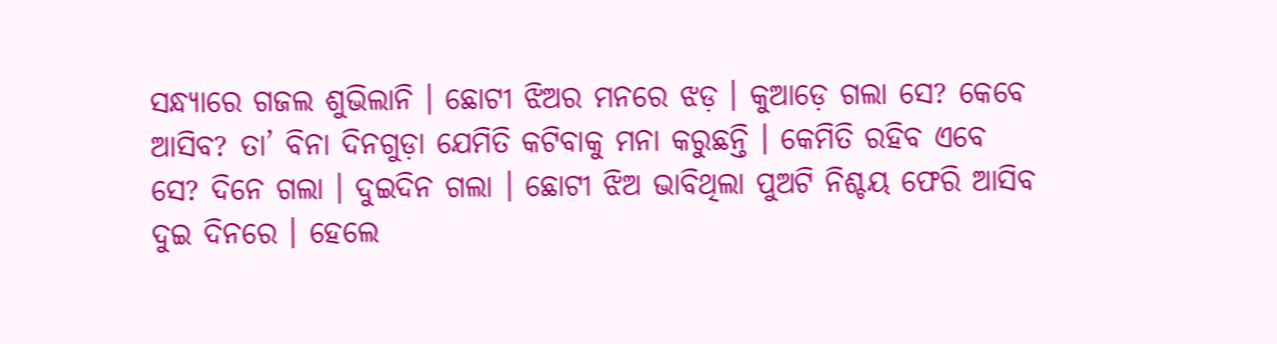ସନ୍ଧ୍ୟାରେ ଗଜଲ ଶୁଭିଲାନି । ଛୋଟୀ ଝିଅର ମନରେ ଝଡ଼ । କୁଆଡ଼େ ଗଲା ସେ? କେବେ ଆସିବ? ତା’ ବିନା ଦିନଗୁଡ଼ା ଯେମିତି କଟିବାକୁ ମନା କରୁଛନ୍ତି । କେମିତି ରହିବ ଏବେ ସେ? ଦିନେ ଗଲା । ଦୁଇଦିନ ଗଲା । ଛୋଟୀ ଝିଅ ଭାବିଥିଲା ପୁଅଟି ନିଶ୍ଚୟ ଫେରି ଆସିବ ଦୁଇ ଦିନରେ । ହେଲେ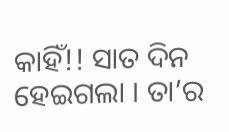କାହିଁ!! ସାତ ଦିନ ହେଇଗଲା । ତା’ର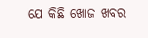ଯେ କିଛି ଖୋଜ ଖବର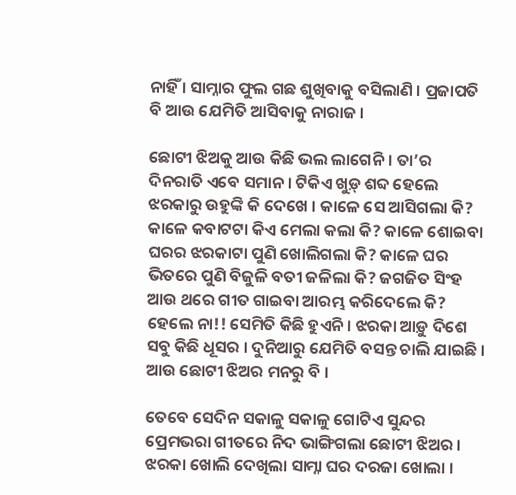ନାହିଁ । ସାମ୍ନାର ଫୁଲ ଗଛ ଶୁଖିବାକୁ ବସିଲାଣି । ପ୍ରଜାପତି ବି ଆଉ ଯେମିତି ଆସିବାକୁ ନାରାଜ ।

ଛୋଟୀ ଝିଅକୁ ଆଉ କିଛି ଭଲ ଲାଗେନି । ତା’ର ଦିନରାତି ଏବେ ସମାନ । ଟିକିଏ ଖୁଡ଼୍ ଶବ୍ଦ ହେଲେ ଝରକାରୁ ଉହୁଙ୍କି କି ଦେଖେ । କାଳେ ସେ ଆସିଗଲା କି? କାଳେ କବାଟଟା କିଏ ମେଲା କଲା କି? କାଳେ ଶୋଇବା ଘରର ଝରକାଟା ପୁଣି ଖୋଲିଗଲା କି? କାଳେ ଘର ଭିତରେ ପୁଣି ବିଜୁଳି ବତୀ ଜଳିଲା କି? ଜଗଜିତ ସିଂହ ଆଉ ଥରେ ଗୀତ ଗାଇବା ଆରମ୍ଭ କରିଦେଲେ କି? ହେଲେ ନା!! ସେମିତି କିଛି ହୁଏନି । ଝରକା ଆଡ଼ୁ ଦିଶେ ସବୁ କିଛି ଧୂସର । ଦୁନିଆରୁ ଯେମିତି ବସନ୍ତ ଚାଲି ଯାଇଛି । ଆଉ ଛୋଟୀ ଝିଅର ମନରୁ ବି ।

ତେବେ ସେଦିନ ସକାଳୁ ସକାଳୁ ଗୋଟିଏ ସୁନ୍ଦର ପ୍ରେମଭରା ଗୀତରେ ନିଦ ଭାଙ୍ଗିଗଲା ଛୋଟୀ ଝିଅର । ଝରକା ଖୋଲି ଦେଖିଲା ସାମ୍ନା ଘର ଦରଜା ଖୋଲା ।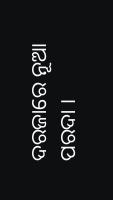ଦରଜାରେ ନୂଆ ପରଦା ।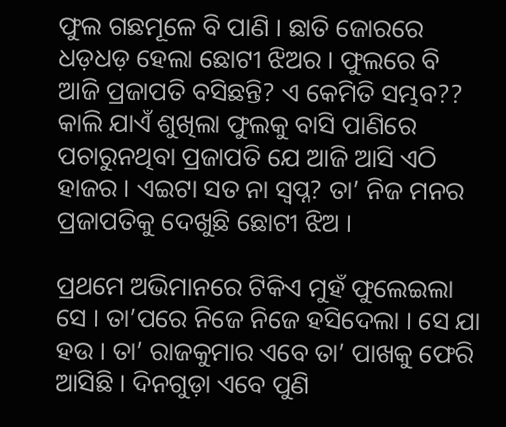ଫୁଲ ଗଛମୂଳେ ବି ପାଣି । ଛାତି ଜୋରରେ ଧଡ଼ଧଡ଼ ହେଲା ଛୋଟୀ ଝିଅର । ଫୁଲରେ ବି ଆଜି ପ୍ରଜାପତି ବସିଛନ୍ତି? ଏ କେମିତି ସମ୍ଭବ?? କାଲି ଯାଏଁ ଶୁଖିଲା ଫୁଲକୁ ବାସି ପାଣିରେ ପଚାରୁନଥିବା ପ୍ରଜାପତି ଯେ ଆଜି ଆସି ଏଠି ହାଜର । ଏଇଟା ସତ ନା ସ୍ୱପ୍ନ? ତା’ ନିଜ ମନର ପ୍ରଜାପତିକୁ ଦେଖୁଛି ଛୋଟୀ ଝିଅ ।

ପ୍ରଥମେ ଅଭିମାନରେ ଟିକିଏ ମୁହଁ ଫୁଲେଇଲା ସେ । ତା’ପରେ ନିଜେ ନିଜେ ହସିଦେଲା । ସେ ଯା ହଉ । ତା’ ରାଜକୁମାର ଏବେ ତା’ ପାଖକୁ ଫେରି ଆସିଛି । ଦିନଗୁଡ଼ା ଏବେ ପୁଣି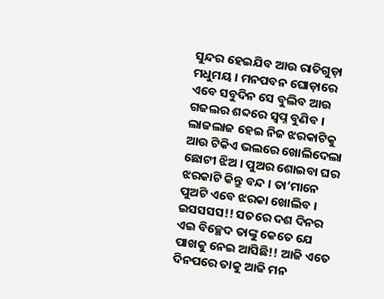ସୁନ୍ଦର ହେଇଯିବ ଆଉ ରାତିଗୁଡ଼ା ମଧୁମୟ । ମନପବନ ଘୋଡ଼ାରେ ଏବେ ସବୁଦିନ ସେ ବୁଲିବ ଆଉ ଗଜଲର ଶବ୍ଦରେ ସ୍ୱପ୍ନ ବୁଣିବ । ଲାଜଲାଜ ହେଇ ନିଜ ଝରକାଟିକୁ ଆଉ ଟିକିଏ ଭଲରେ ଖୋଲିଦେଲା ଛୋଟୀ ଝିଅ । ପୁଅର ଶୋଇବା ଘର ଝରକାଟି କିନ୍ତୁ ବନ୍ଦ । ତା’ମାନେ ପୁଅଟି ଏବେ ଝରକା ଖୋଲିବ । ଇସସସସ!! ସତରେ ଦଶ ଦିନର ଏଇ ବିଚ୍ଛେଦ ତାଙ୍କୁ କେତେ ଯେ ପାଖକୁ ନେଇ ଆସିଛି!! ଆଜି ଏତେ ଦିନପରେ ତାକୁ ଆଜି ମନ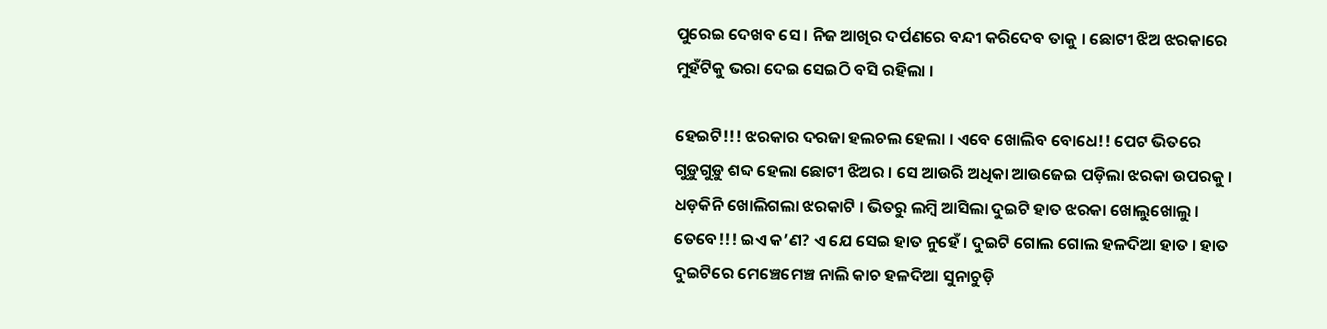ପୁରେଇ ଦେଖବ ସେ । ନିଜ ଆଖିର ଦର୍ପଣରେ ବନ୍ଦୀ କରିଦେବ ତାକୁ । ଛୋଟୀ ଝିଅ ଝରକାରେ ମୁହଁଟିକୁ ଭରା ଦେଇ ସେଇଠି ବସି ରହିଲା ।

ହେଇଟି!!! ଝରକାର ଦରଜା ହଲଚଲ ହେଲା । ଏବେ ଖୋଲିବ ବୋଧେ!! ପେଟ ଭିତରେ ଗୁଡ଼ୁଗୁଡ଼ୁ ଶବ୍ଦ ହେଲା ଛୋଟୀ ଝିଅର । ସେ ଆଉରି ଅଧିକା ଆଉଜେଇ ପଡ଼ିଲା ଝରକା ଉପରକୁ । ଧଡ଼କିନି ଖୋଲିଗଲା ଝରକାଟି । ଭିତରୁ ଲମ୍ବି ଆସିଲା ଦୁଇଟି ହାତ ଝରକା ଖୋଲୁଖୋଲୁ । ତେବେ!!! ଇଏ କ’ଣ? ଏ ଯେ ସେଇ ହାତ ନୁହେଁ । ଦୁଇଟି ଗୋଲ ଗୋଲ ହଳଦିଆ ହାତ । ହାତ ଦୁଇଟିରେ ମେଞ୍ଚେମେଞ୍ଚ ନାଲି କାଚ ହଳଦିଆ ସୁନାଚୁଡ଼ି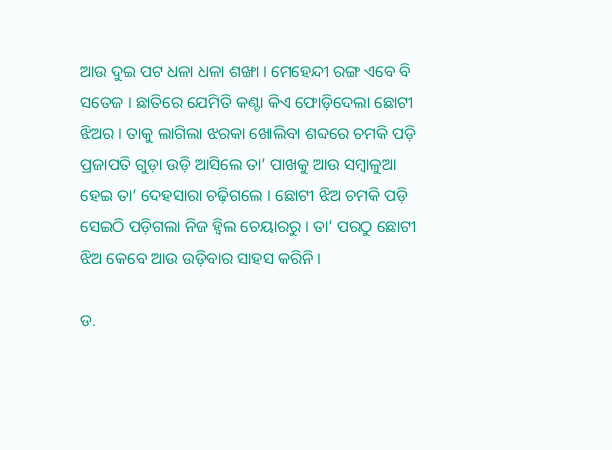ଆଉ ଦୁଇ ପଟ ଧଳା ଧଳା ଶଙ୍ଖା । ମେହେନ୍ଦୀ ରଙ୍ଗ ଏବେ ବି ସତେଜ । ଛାତିରେ ଯେମିତି କଣ୍ଟା କିଏ ଫୋଡ଼ିଦେଲା ଛୋଟୀ ଝିଅର । ତାକୁ ଲାଗିଲା ଝରକା ଖୋଲିବା ଶବ୍ଦରେ ଚମକି ପଡ଼ି ପ୍ରଜାପତି ଗୁଡ଼ା ଉଡ଼ି ଆସିଲେ ତା’ ପାଖକୁ ଆଉ ସମ୍ବାଳୁଆ ହେଇ ତା’ ଦେହସାରା ଚଢ଼ିଗଲେ । ଛୋଟୀ ଝିଅ ଚମକି ପଡ଼ି ସେଇଠି ପଡ଼ିଗଲା ନିଜ ହ୍ୱିଲ ଚେୟାରରୁ । ତା’ ପରଠୁ ଛୋଟୀ ଝିଅ କେବେ ଆଉ ଉଡ଼ିବାର ସାହସ କରିନି ।

ଡ.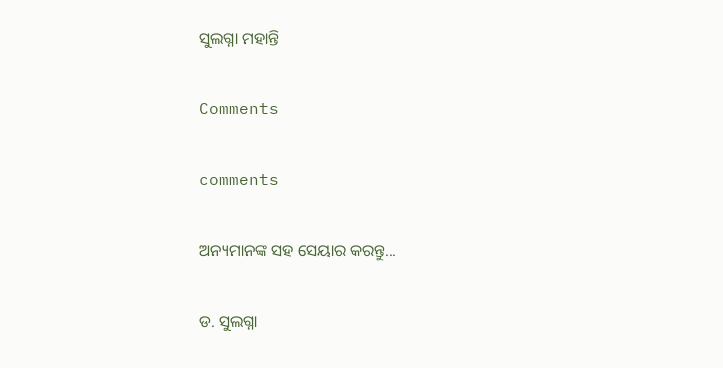ସୁଲଗ୍ନା ମହାନ୍ତି

Comments

comments

ଅନ୍ୟମାନଙ୍କ ସହ ସେୟାର କରନ୍ତୁ...

ଡ. ସୁଲଗ୍ନା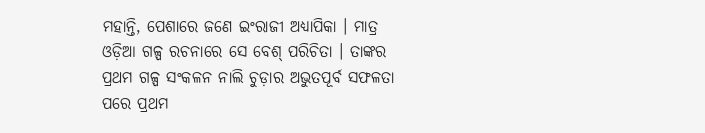ମହାନ୍ତି, ପେଶାରେ ଜଣେ ଇଂରାଜୀ ଅଧ୍ୟାପିକା । ମାତ୍ର ଓଡ଼ିଆ ଗଳ୍ପ ରଚନାରେ ସେ ବେଶ୍ ପରିଚିତା । ତାଙ୍କର ପ୍ରଥମ ଗଳ୍ପ ସଂକଳନ ନାଲି ଚୁଡ଼ାର ଅଭୁତପୂର୍ବ ସଫଳତା ପରେ ପ୍ରଥମ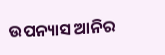ଉପନ୍ୟାସ ଆନିର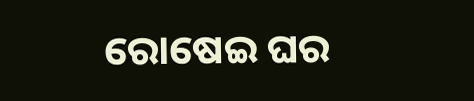ରୋଷେଇ ଘର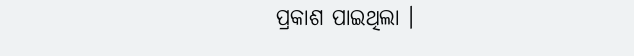ପ୍ରକାଶ ପାଇଥିଲା ।